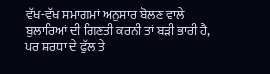ਵੱਖ-ਵੱਖ ਸਮਾਗਮਾਂ ਅਨੁਸਾਰ ਬੋਲਣ ਵਾਲੇ ਬੁਲਾਰਿਆਂ ਦੀ ਗਿਣਤੀ ਕਰਨੀ ਤਾਂ ਬੜੀ ਭਾਰੀ ਹੈ, ਪਰ ਸ਼ਰਧਾ ਦੇ ਫੁੱਲ ਤੇ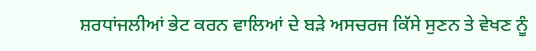ਸ਼ਰਧਾਂਜਲੀਆਂ ਭੇਟ ਕਰਨ ਵਾਲਿਆਂ ਦੇ ਬੜੇ ਅਸਚਰਜ ਕਿੱਸੇ ਸੁਣਨ ਤੇ ਵੇਖਣ ਨੂੰ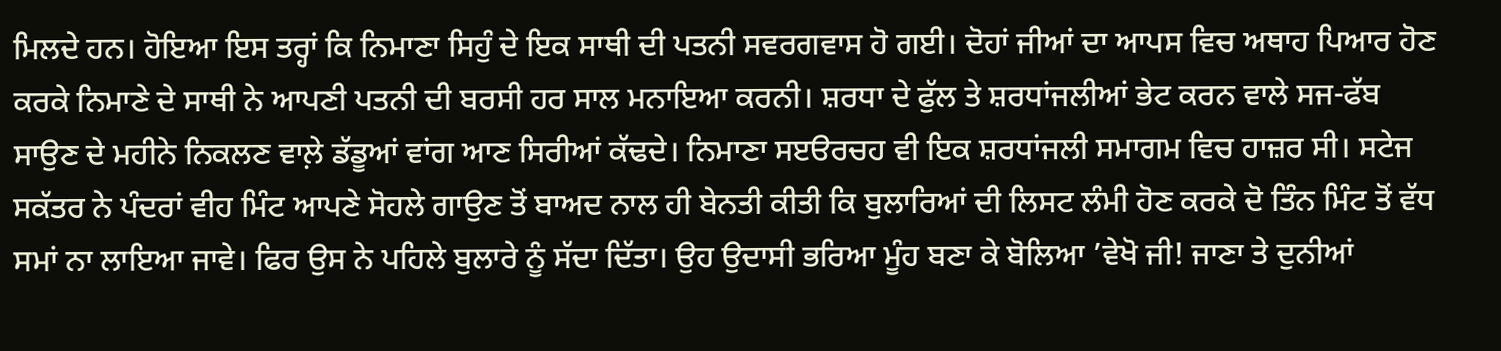ਮਿਲਦੇ ਹਨ। ਹੋਇਆ ਇਸ ਤਰ੍ਹਾਂ ਕਿ ਨਿਮਾਣਾ ਸਿਹੁੰ ਦੇ ਇਕ ਸਾਥੀ ਦੀ ਪਤਨੀ ਸਵਰਗਵਾਸ ਹੋ ਗਈ। ਦੋਹਾਂ ਜੀਆਂ ਦਾ ਆਪਸ ਵਿਚ ਅਥਾਹ ਪਿਆਰ ਹੋਣ ਕਰਕੇ ਨਿਮਾਣੇ ਦੇ ਸਾਥੀ ਨੇ ਆਪਣੀ ਪਤਨੀ ਦੀ ਬਰਸੀ ਹਰ ਸਾਲ ਮਨਾਇਆ ਕਰਨੀ। ਸ਼ਰਧਾ ਦੇ ਫੁੱਲ ਤੇ ਸ਼ਰਧਾਂਜਲੀਆਂ ਭੇਟ ਕਰਨ ਵਾਲੇ ਸਜ-ਫੱਬ ਸਾਉਣ ਦੇ ਮਹੀਨੇ ਨਿਕਲਣ ਵਾਲ਼ੇ ਡੱਡੂਆਂ ਵਾਂਗ ਆਣ ਸਿਰੀਆਂ ਕੱਢਦੇ। ਨਿਮਾਣਾ ਸੲੳਰਚਹ ਵੀ ਇਕ ਸ਼ਰਧਾਂਜਲੀ ਸਮਾਗਮ ਵਿਚ ਹਾਜ਼ਰ ਸੀ। ਸਟੇਜ ਸਕੱਤਰ ਨੇ ਪੰਦਰਾਂ ਵੀਹ ਮਿੰਟ ਆਪਣੇ ਸੋਹਲੇ ਗਾਉਣ ਤੋਂ ਬਾਅਦ ਨਾਲ ਹੀ ਬੇਨਤੀ ਕੀਤੀ ਕਿ ਬੁਲਾਰਿਆਂ ਦੀ ਲਿਸਟ ਲੰਮੀ ਹੋਣ ਕਰਕੇ ਦੋ ਤਿੰਨ ਮਿੰਟ ਤੋਂ ਵੱਧ ਸਮਾਂ ਨਾ ਲਾਇਆ ਜਾਵੇ। ਫਿਰ ਉਸ ਨੇ ਪਹਿਲੇ ਬੁਲਾਰੇ ਨੂੰ ਸੱਦਾ ਦਿੱਤਾ। ਉਹ ਉਦਾਸੀ ਭਰਿਆ ਮੂੰਹ ਬਣਾ ਕੇ ਬੋਲਿਆ ’ਵੇਖੋ ਜੀ! ਜਾਣਾ ਤੇ ਦੁਨੀਆਂ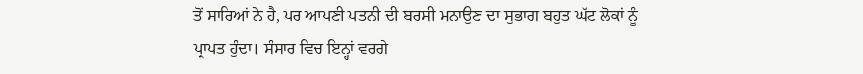ਤੋਂ ਸਾਰਿਆਂ ਨੇ ਹੈ, ਪਰ ਆਪਣੀ ਪਤਨੀ ਦੀ ਬਰਸੀ ਮਨਾਉਣ ਦਾ ਸੁਭਾਗ ਬਹੁਤ ਘੱਟ ਲੋਕਾਂ ਨੂੰ ਪ੍ਰਾਪਤ ਹੁੰਦਾ। ਸੰਸਾਰ ਵਿਚ ਇਨ੍ਹਾਂ ਵਰਗੇ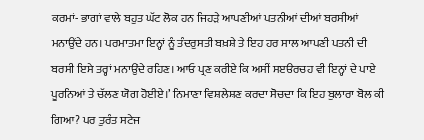ਕਰਮਾਂ- ਭਾਗਾਂ ਵਾਲੇ ਬਹੁਤ ਘੱਟ ਲੋਕ ਹਨ ਜਿਹੜੇ ਆਪਣੀਆਂ ਪਤਨੀਆਂ ਦੀਆਂ ਬਰਸੀਆਂ ਮਨਾਉਂਦੇ ਹਨ। ਪਰਮਾਤਮਾ ਇਨ੍ਹਾਂ ਨੂੰ ਤੰਦਰੁਸਤੀ ਬਖ਼ਸ਼ੇ ਤੇ ਇਹ ਹਰ ਸਾਲ ਆਪਣੀ ਪਤਨੀ ਦੀ ਬਰਸੀ ਇਸੇ ਤਰ੍ਹਾਂ ਮਨਾਉਂਦੇ ਰਹਿਣ। ਆਓ ਪ੍ਰਣ ਕਰੀਏ ਕਿ ਅਸੀਂ ਸੲੳਰਚਹ ਵੀ ਇਨ੍ਹਾਂ ਦੇ ਪਾਏ ਪੂਰਨਿਆਂ ਤੇ ਚੱਲਣ ਯੋਗ ਹੋਈਏ।’ ਨਿਮਾਣਾ ਵਿਸ਼ਲੇਸ਼ਣ ਕਰਦਾ ਸੋਚਦਾ ਕਿ ਇਹ ਬੁਲਾਰਾ ਬੋਲ ਕੀ ਗਿਆ? ਪਰ ਤੁਰੰਤ ਸਟੇਜ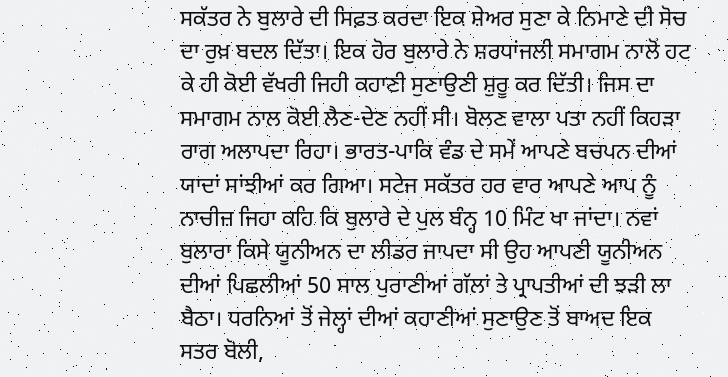ਸਕੱਤਰ ਨੇ ਬੁਲਾਰੇ ਦੀ ਸਿਫ਼ਤ ਕਰਦਾ ਇਕ ਸ਼ੇਅਰ ਸੁਣਾ ਕੇ ਨਿਮਾਣੇ ਦੀ ਸੋਚ ਦਾ ਰੁਖ਼ ਬਦਲ ਦਿੱਤਾ। ਇਕ ਹੋਰ ਬੁਲਾਰੇ ਨੇ ਸ਼ਰਧਾਂਜਲੀ ਸਮਾਗਮ ਨਾਲੋਂ ਹਟ ਕੇ ਹੀ ਕੋਈ ਵੱਖਰੀ ਜਿਹੀ ਕਹਾਣੀ ਸੁਣਾਉਣੀ ਸ਼ੁਰੂ ਕਰ ਦਿੱਤੀ। ਜਿਸ ਦਾ ਸਮਾਗਮ ਨਾਲ ਕੋਈ ਲੈਣ-ਦੇਣ ਨਹੀਂ ਸੀ। ਬੋਲਣ ਵਾਲਾ ਪਤਾ ਨਹੀਂ ਕਿਹੜਾ ਰਾਗ ਅਲਾਪਦਾ ਰਿਹਾ। ਭਾਰਤ-ਪਾਕਿ ਵੰਡ ਦੇ ਸਮੇਂ ਆਪਣੇ ਬਚਪਨ ਦੀਆਂ ਯਾਦਾਂ ਸਾਂਝੀਆਂ ਕਰ ਗਿਆ। ਸਟੇਜ ਸਕੱਤਰ ਹਰ ਵਾਰ ਆਪਣੇ ਆਪ ਨੂੰ ਨਾਚੀਜ਼ ਜਿਹਾ ਕਹਿ ਕਿ ਬੁਲਾਰੇ ਦੇ ਪੁਲ ਬੰਨ੍ਹ 10 ਮਿੰਟ ਖਾ ਜਾਂਦਾ। ਨਵਾਂ ਬੁਲਾਰਾ ਕਿਸੇ ਯੂਨੀਅਨ ਦਾ ਲੀਡਰ ਜਾਪਦਾ ਸੀ ਉਹ ਆਪਣੀ ਯੂਨੀਅਨ ਦੀਆਂ ਪਿਛਲੀਆਂ 50 ਸਾਲ ਪੁਰਾਣੀਆਂ ਗੱਲਾਂ ਤੇ ਪ੍ਰਾਪਤੀਆਂ ਦੀ ਝੜੀ ਲਾ ਬੈਠਾ। ਧਰਨਿਆਂ ਤੋਂ ਜੇਲ੍ਹਾਂ ਦੀਆਂ ਕਹਾਣੀਆਂ ਸੁਣਾਉਣ ਤੋਂ ਬਾਅਦ ਇਕ ਸਤਰ ਬੋਲੀ,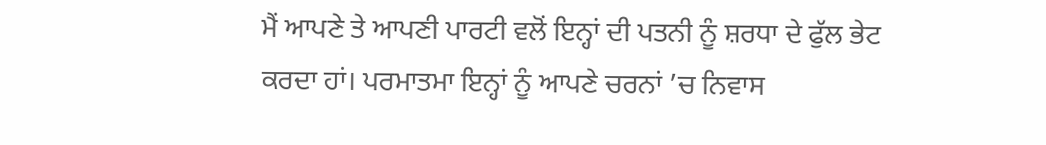ਮੈਂ ਆਪਣੇ ਤੇ ਆਪਣੀ ਪਾਰਟੀ ਵਲੋਂ ਇਨ੍ਹਾਂ ਦੀ ਪਤਨੀ ਨੂੰ ਸ਼ਰਧਾ ਦੇ ਫੁੱਲ ਭੇਟ ਕਰਦਾ ਹਾਂ। ਪਰਮਾਤਮਾ ਇਨ੍ਹਾਂ ਨੂੰ ਆਪਣੇ ਚਰਨਾਂ ’ਚ ਨਿਵਾਸ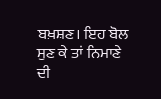ਬਖ਼ਸ਼ਣ। ਇਹ ਬੋਲ ਸੁਣ ਕੇ ਤਾਂ ਨਿਮਾਣੇ ਦੀ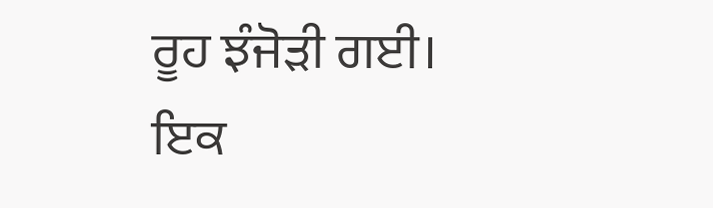ਰੂਹ ਝੰਜੋੜੀ ਗਈ। ਇਕ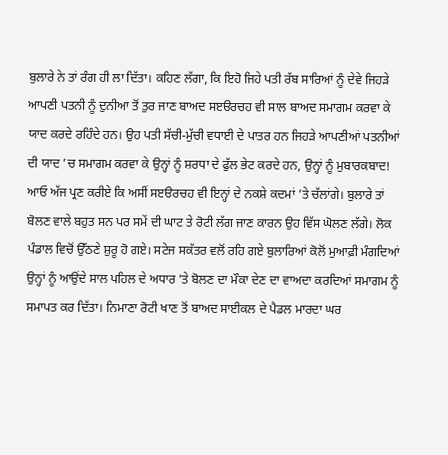ਬੁਲਾਰੇ ਨੇ ਤਾਂ ਰੰਗ ਹੀ ਲਾ ਦਿੱਤਾ। ਕਹਿਣ ਲੱਗਾ, ਕਿ ਇਹੋ ਜਿਹੇ ਪਤੀ ਰੱਬ ਸਾਰਿਆਂ ਨੂੰ ਦੇਵੇ ਜਿਹੜੇ ਆਪਣੀ ਪਤਨੀ ਨੂੰ ਦੁਨੀਆ ਤੋਂ ਤੁਰ ਜਾਣ ਬਾਅਦ ਸੲੳਰਚਹ ਵੀ ਸਾਲ ਬਾਅਦ ਸਮਾਗਮ ਕਰਵਾ ਕੇ ਯਾਦ ਕਰਦੇ ਰਹਿੰਦੇ ਹਨ। ਉਹ ਪਤੀ ਸੱਚੀ-ਮੁੱਚੀ ਵਧਾਈ ਦੇ ਪਾਤਰ ਹਨ ਜਿਹੜੇ ਆਪਣੀਆਂ ਪਤਨੀਆਂ ਦੀ ਯਾਦ ’ਚ ਸਮਾਗਮ ਕਰਵਾ ਕੇ ਉਨ੍ਹਾਂ ਨੂੰ ਸ਼ਰਧਾ ਦੇ ਫੁੱਲ ਭੇਟ ਕਰਦੇ ਹਨ, ਉਨ੍ਹਾਂ ਨੂੰ ਮੁਬਾਰਕਬਾਦ! ਆਓ ਅੱਜ ਪ੍ਰਣ ਕਰੀਏ ਕਿ ਅਸੀਂ ਸੲੳਰਚਹ ਵੀ ਇਨ੍ਹਾਂ ਦੇ ਨਕਸ਼ੇ ਕਦਮਾਂ ’ਤੇ ਚੱਲਾਂਗੇ। ਬੁਲਾਰੇ ਤਾਂ ਬੋਲਣ ਵਾਲੇ ਬਹੁਤ ਸਨ ਪਰ ਸਮੇਂ ਦੀ ਘਾਟ ਤੇ ਰੋਟੀ ਲੱਗ ਜਾਣ ਕਾਰਨ ਉਹ ਵਿੱਸ ਘੋਲਣ ਲੱਗੇ। ਲੋਕ ਪੰਡਾਲ ਵਿਚੋਂ ਉੱਠਣੇ ਸ਼ੁਰੂ ਹੋ ਗਏ। ਸਟੇਜ ਸਕੱਤਰ ਵਲੋਂ ਰਹਿ ਗਏ ਬੁਲਾਰਿਆਂ ਕੋਲੋਂ ਮੁਆਫ਼ੀ ਮੰਗਦਿਆਂ ਉਨ੍ਹਾਂ ਨੂੰ ਆਉਂਦੇ ਸਾਲ ਪਹਿਲ ਦੇ ਅਧਾਰ ’ਤੇ ਬੋਲਣ ਦਾ ਮੌਕਾ ਦੇਣ ਦਾ ਵਾਅਦਾ ਕਰਦਿਆਂ ਸਮਾਗਮ ਨੂੰ ਸਮਾਪਤ ਕਰ ਦਿੱਤਾ। ਨਿਮਾਣਾ ਰੋਟੀ ਖਾਣ ਤੋਂ ਬਾਅਦ ਸਾਈਕਲ ਦੇ ਪੈਡਲ ਮਾਰਦਾ ਘਰ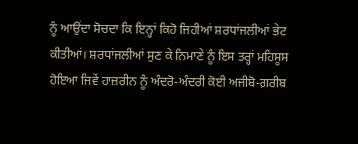ਨੂੰ ਆਉਂਦਾ ਸੋਚਦਾ ਕਿ ਇਨ੍ਹਾਂ ਕਿਹੋ ਜਿਹੀਆਂ ਸ਼ਰਧਾਂਜਲੀਆਂ ਭੇਟ ਕੀਤੀਆਂ। ਸ਼ਰਧਾਂਜਲੀਆਂ ਸੁਣ ਕੇ ਨਿਮਾਣੇ ਨੂੰ ਇਸ ਤਰ੍ਹਾਂ ਮਹਿਸੂਸ ਹੋਇਆ ਜਿਵੇਂ ਹਾਜ਼ਰੀਨ ਨੂੰ ਅੰਦਰੋ-ਅੰਦਰੀ ਕੋਈ ਅਜੀਬੋ-ਗ਼ਰੀਬ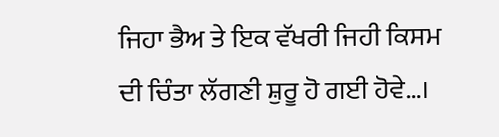ਜਿਹਾ ਭੈਅ ਤੇ ਇਕ ਵੱਖਰੀ ਜਿਹੀ ਕਿਸਮ ਦੀ ਚਿੰਤਾ ਲੱਗਣੀ ਸ਼ੁਰੂ ਹੋ ਗਈ ਹੋਵੇ…।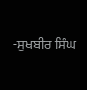-ਸੁਖਬੀਰ ਸਿੰਘ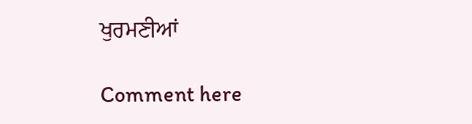ਖੁਰਮਣੀਆਂ

Comment here